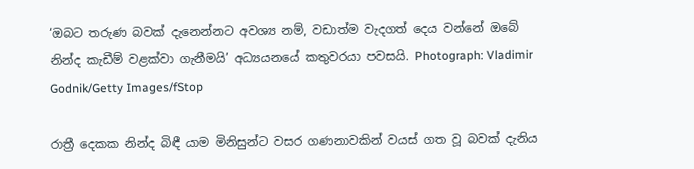‘ඔබට තරුණ බවක් දැනෙන්නට අවශ්‍ය නම්, වඩාත්ම වැදගත් දෙය වන්නේ ඔබේ නින්ද කැඩීම් වළක්වා ගැනීමයි’ අධ්‍යයනයේ කතුවරයා පවසයි. Photograph: Vladimir Godnik/Getty Images/fStop

රාත්‍රී දෙකක නින්ද බිඳී යාම මිනිසුන්ට වසර ගණනාවකින් වයස් ගත වූ බවක් දැනිය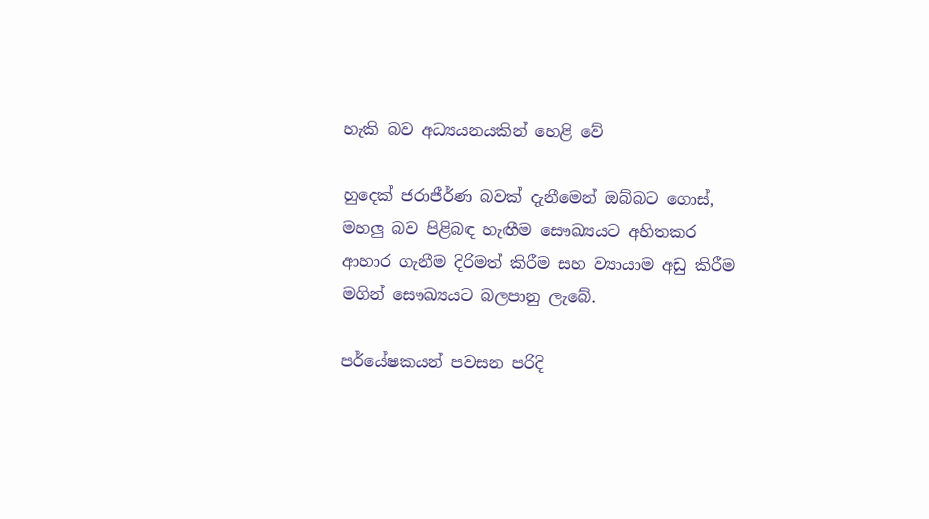හැකි බව අධ්‍යයනයකින් හෙළි වේ

හුදෙක් ජරාජීර්ණ බවක් දැනීමෙන් ඔබ්බට ගොස්, මහලු බව පිළිබඳ හැඟීම සෞඛ්‍යයට අහිතකර ආහාර ගැනීම දිරිමත් කිරීම සහ ව්‍යායාම අඩු කිරීම මගින් සෞඛ්‍යයට බලපානු ලැබේ.

පර්යේෂකයන් පවසන පරිදි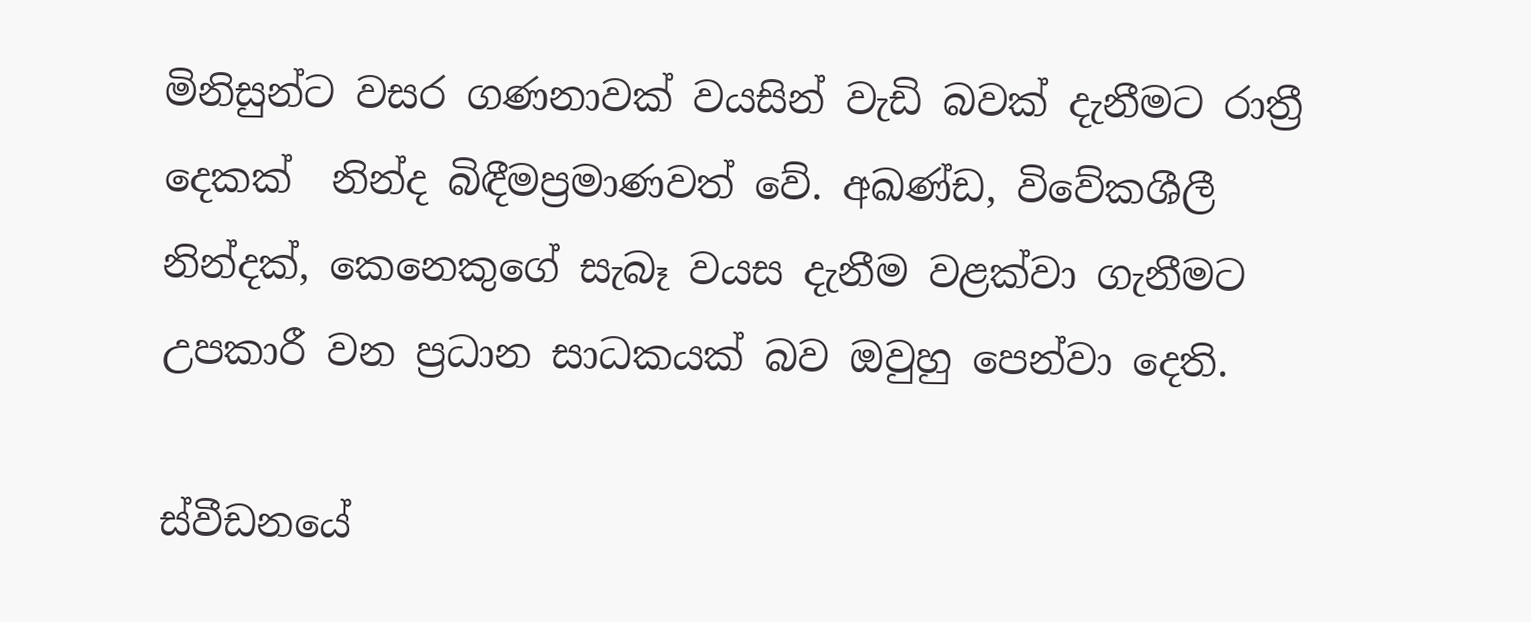මිනිසුන්ට වසර ගණනාවක් වයසින් වැඩි බවක් දැනීමට රාත්‍රී දෙකක්  නින්ද බිඳීමප්‍රමාණවත් වේ. අඛණ්ඩ, විවේකශීලී නින්දක්, කෙනෙකුගේ සැබෑ වයස දැනීම වළක්වා ගැනීමට උපකාරී වන ප්‍රධාන සාධකයක් බව ඔවුහු පෙන්වා දෙති.

ස්වීඩනයේ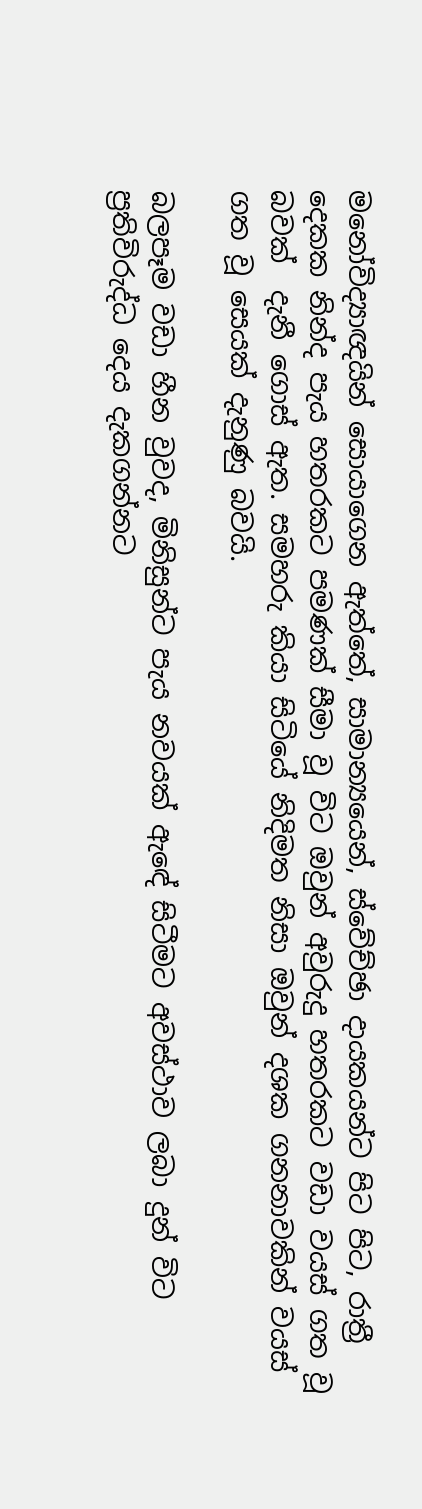මනෝවිද්‍යාඥයින් සොයාගෙන ඇත්තේ, සාමාන්‍යයෙන්, ස්වේච්ඡා දායකයන්ට පිට පිට, රාත්‍රී දෙකක නින්ද පැය හතරකට පමණක් සීමා වූ විට ඔවුන් අවුරුදු හතරකට වඩා වයස් ගත වූ බවක්  දැනී ගොස් ඇත. සමහරු කියා සිටියේ නිදිමත නිසා ඔවුන් දශක ගනනාවකින් වයස් ගත වූ සෙයක් දැනුණු බවයි.

බලපෑම වඩා හීන වුවද, මිනිසුන්ට පැය නවයක් ඇඳේ සිටීමට අවස්ථාව ලබා දුන් විට ප්‍රතිවිරුද්ධ දෙය දැකගන්නට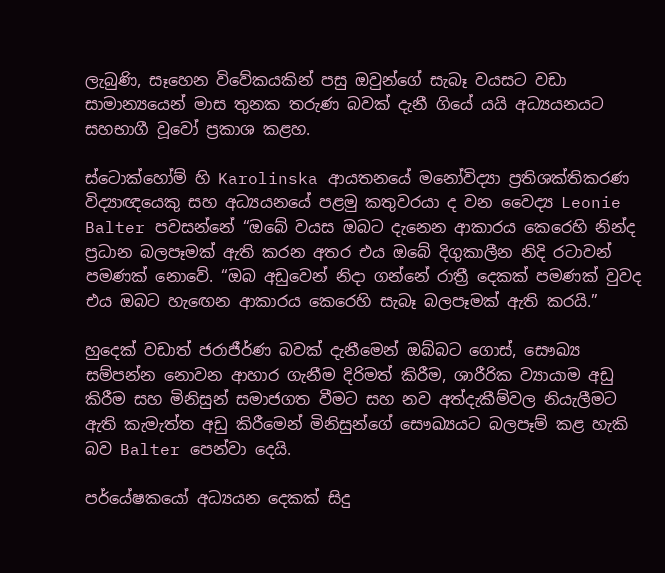ලැබුණි, සෑහෙන විවේකයකින් පසු ඔවුන්ගේ සැබෑ වයසට වඩා සාමාන්‍යයෙන් මාස තුනක තරුණ බවක් දැනී ගියේ යයි අධ්‍යයනයට සහභාගී වූවෝ ප්‍රකාශ කළහ.

ස්ටොක්හෝම් හි Karolinska ආයතනයේ මනෝවිද්‍යා ප්‍රතිශක්තිකරණ විද්‍යාඥයෙකු සහ අධ්‍යයනයේ පළමු කතුවරයා ද වන වෛද්‍ය Leonie Balter පවසන්නේ “ඔබේ වයස ඔබට දැනෙන ආකාරය කෙරෙහි නින්ද ප්‍රධාන බලපෑමක් ඇති කරන අතර එය ඔබේ දිගුකාලීන නිදි රටාවන් පමණක් නොවේ. “ඔබ අඩුවෙන් නිදා ගන්නේ රාත්‍රී දෙකක් පමණක් වුවද එය ඔබට හැඟෙන ආකාරය කෙරෙහි සැබෑ බලපෑමක් ඇති කරයි.”

හුදෙක් වඩාත් ජරාජීර්ණ බවක් දැනීමෙන් ඔබ්බට ගොස්, සෞඛ්‍ය සම්පන්න නොවන ආහාර ගැනීම දිරිමත් කිරීම, ශාරීරික ව්‍යායාම අඩු කිරීම සහ මිනිසුන් සමාජගත වීමට සහ නව අත්දැකීම්වල නියැලීමට ඇති කැමැත්ත අඩු කිරීමෙන් මිනිසුන්ගේ සෞඛ්‍යයට බලපෑම් කළ හැකි බව Balter පෙන්වා දෙයි.

පර්යේෂකයෝ අධ්‍යයන දෙකක් සිදු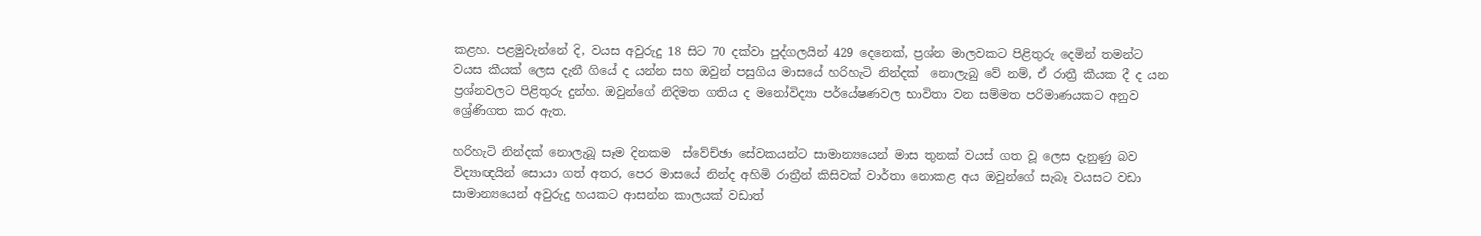කළහ. පළමුවැන්නේ දි, වයස අවුරුදු 18 සිට 70 දක්වා පුද්ගලයින් 429 දෙනෙක්, ප්‍රශ්න මාලවකට පිළිතුරු දෙමින් තමන්ට වයස කීයක් ලෙස දැනී ගියේ ද යන්න සහ ඔවුන් පසුගිය මාසයේ හරිහැටි නින්දක්  නොලැබු වේ නම්, ඒ රාත්‍රී කීයක දී ද යන ප්‍රශ්නවලට පිළිතුරු දුන්හ. ඔවුන්ගේ නිදිමත ගතිය ද මනෝවිද්‍යා පර්යේෂණවල භාවිතා වන සම්මත පරිමාණයකට අනුව ශ්‍රේණිගත කර ඇත.

හරිහැටි නින්දක් නොලැබූ සෑම දිනකම  ස්වේච්ඡා සේවකයන්ට සාමාන්‍යයෙන් මාස තුනක් වයස් ගත වූ ලෙස දැනුණු බව විද්‍යාඥයින් සොයා ගත් අතර, පෙර මාසයේ නින්ද අහිමි රාත්‍රීන් කිසිවක් වාර්තා නොකළ අය ඔවුන්ගේ සැබෑ වයසට වඩා සාමාන්‍යයෙන් අවුරුදු හයකට ආසන්න කාලයක් වඩාත්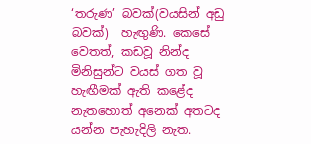‘තරුණ’ බවක්(වයසින් අඩු බවක්)  හැඟුණි. කෙසේ වෙතත්, කඩවූ නින්ද මිනිසුන්ට වයස් ගත වූ හැඟීමක් ඇති කළේද නැතහොත් අනෙක් අතටද යන්න පැහැදිලි නැත.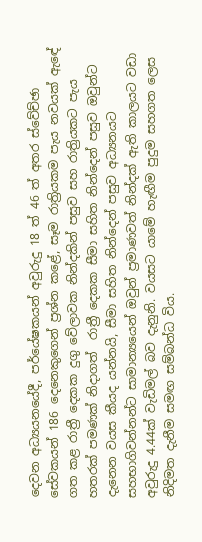දෙවන අධ්‍යයනයේදී, පර්යේෂකයන් අවුරුදු 18 ත් 46 ත් අතර ස්වේච්ඡා සේවකයන් 186 දෙනෙකුගෙන් ප්‍රශ්න කළේ, සෑම රාත්‍රියකම පැය නවයක් ඇඳේ ගත කළ රාත්‍රී දෙකක දුගු වේලාවක නින්දකින් පසුව සහ රාත්‍රියකට පැය හතරක් පමණක් නිදාගත්  රාත්‍රී දෙකක සීමා සහිත නින්දෙන් පසුව ඔවුන්ට දැනෙන වයස කීයද යන්නයි, සීමා සහිත නින්දෙන් පසුව අධ්‍යනයට සහභාගිවන්නන්ට සාමාන්‍යයෙන් ඔවුන් ප්‍රමාණවත් නින්දක් ඇති කාලයට වඩා අවුරුදු 4.44ක් වැඩිමල් බව දැනුනි. වයසට යාමේ හැඟීම පුදුම සහගත ලෙස නිදිමත දැනීම සමඟ සම්බන්ධ විය.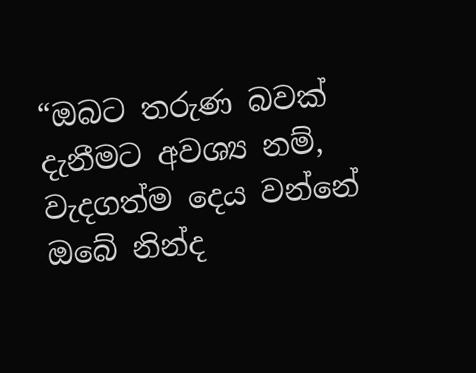“ඔබට තරුණ බවක් දැනීමට අවශ්‍ය නම්, වැදගත්ම දෙය වන්නේ ඔබේ නින්ද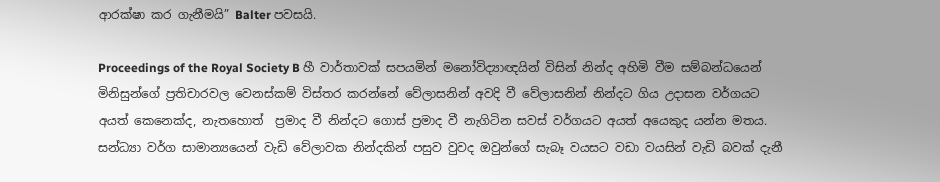ආරක්ෂා කර ගැනීමයි” Balter පවසයි.

Proceedings of the Royal Society B හී වාර්තාවක් සපයමින් මනෝවිද්‍යාඥයින් විසින් නින්ද අහිමි වීම සම්බන්ධයෙන් මිනිසුන්ගේ ප්‍රතිචාරවල වෙනස්කම් විස්තර කරන්නේ වේලාසනින් අවදි වී වේලාසනින් නින්දට ගිය උදාසන වර්ගයට අයත් කෙනෙක්ද, නැතහොත්  ප්‍රමාද වී නින්දට ගොස් ප්‍රමාද වී නැගිටින සවස් වර්ගයට අයත් අයෙකුද යන්න මතය. සන්ධ්‍යා වර්ග සාමාන්‍යයෙන් වැඩි වේලාවක නින්දකින් පසුව වුවද ඔවුන්ගේ සැබෑ වයසට වඩා වයසින් වැඩි බවක් දැනී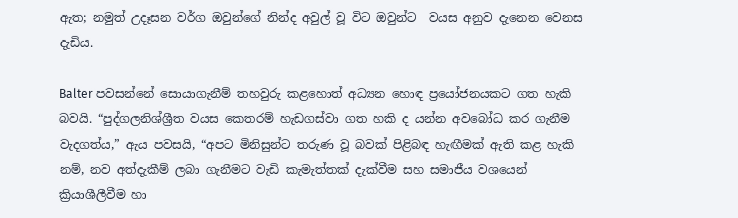ඇත; නමුත් උදෑසන වර්ග ඔවුන්ගේ නින්ද අවුල් වූ විට ඔවුන්ට  වයස අනුව දැනෙන වෙනස දැඩිය.

Balter පවසන්නේ සොයාගැනීම් තහවුරු කළහොත් අධ්‍යන හොඳ ප්‍රයෝජනයකට ගත හැකි බවයි. “පුද්ගලනිශ්ශ්‍රීත වයස කෙතරම් හැඩගස්වා ගත හකි ද යන්න අවබෝධ කර ගැනීම වැදගත්ය,” ඇය පවසයි, “අපට මිනිසුන්ට තරුණ වූ බවක් පිළිබඳ හැඟීමක් ඇති කළ හැකි නම්, නව අත්දැකීම් ලබා ගැනීමට වැඩි කැමැත්තක් දැක්වීම සහ සමාජීය වශයෙන් ක්‍රියාශීලීවීම හා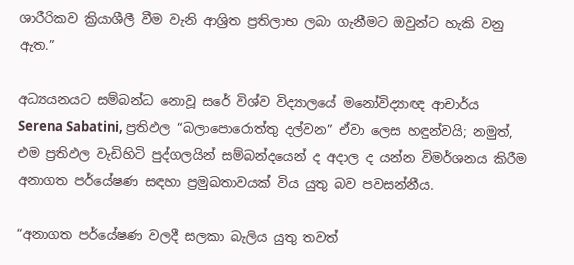ශාරීරිකව ක්‍රියාශීලී වීම වැනි ආශ්‍රිත ප්‍රතිලාභ ලබා ගැනීමට ඔවුන්ට හැකි වනු ඇත.”

අධ්‍යයනයට සම්බන්ධ නොවූ සරේ විශ්ව විද්‍යාලයේ මනෝවිද්‍යාඥ ආචාර්ය Serena Sabatini, ප්‍රතිඵල “බලාපොරොත්තු දල්වන” ඒවා ලෙස හඳුන්වයි; නමුත්, එම ප්‍රතිඵල වැඩිහිටි පුද්ගලයින් සම්බන්දයෙන් ද අදාල ද යන්න විමර්ශනය කිරීම අනාගත පර්යේෂණ සඳහා ප්‍රමුඛතාවයක් විය යුතු බව පවසන්නීය.

“අනාගත පර්යේෂණ වලදී සලකා බැලිය යුතු තවත්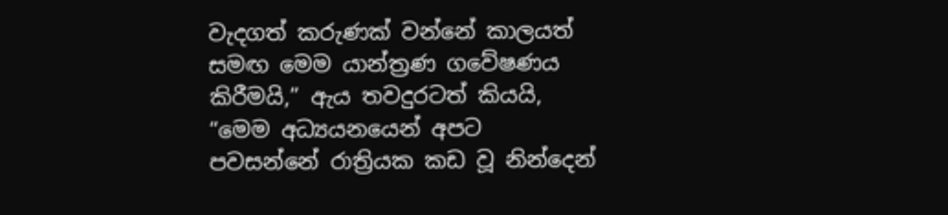වැදගත් කරුණක් වන්නේ කාලයත් සමඟ මෙම යාන්ත්‍රණ ගවේෂණය කිරීමයි,” ඇය තවදුරටත් කියයි, “මෙම අධ්‍යයනයෙන් අපට පවසන්නේ රාත්‍රියක කඩ වූ නින්දෙන්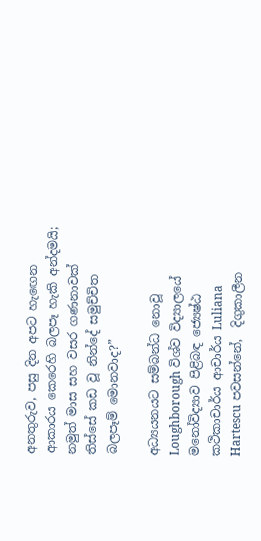අනතුරුව, පසු දින අපට හැඟෙන ආකාරය කෙරෙහි බලපෑ හැකි අන්දමයි; නමුත් මාස සහ වසර ගණනාවක් තිස්සේ කඩ වූ නින්දේ සමුච්චිත බලපෑම් මොනවාද?”

අධ්‍යයනයට සම්බන්ධ නොවූ Loughborough විශ්ව විද්‍යාලයේ මනෝවිද්‍යාව පිළිබඳ ජ්‍යෙෂ්ඨ කථිකාචාර්ය ආචාර්ය Luliana Hartescu පවසන්නේ,  දිගුකාලීන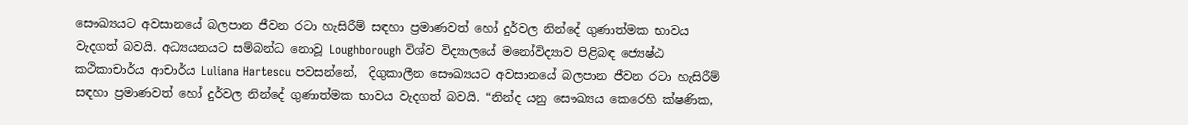සෞඛ්‍යයට අවසානයේ බලපාන ජීවන රටා හැසිරීම් සඳහා ප්‍රමාණවත් හෝ දුර්වල නින්දේ ගුණාත්මක භාවය වැදගත් බවයි. අධ්‍යයනයට සම්බන්ධ නොවූ Loughborough විශ්ව විද්‍යාලයේ මනෝවිද්‍යාව පිළිබඳ ජ්‍යෙෂ්ඨ කථිකාචාර්ය ආචාර්ය Luliana Hartescu පවසන්නේ,  දිගුකාලීන සෞඛ්‍යයට අවසානයේ බලපාන ජීවන රටා හැසිරීම් සඳහා ප්‍රමාණවත් හෝ දුර්වල නින්දේ ගුණාත්මක භාවය වැදගත් බවයි. “නින්ද යනු සෞඛ්‍යය කෙරෙහි ක්ෂණික,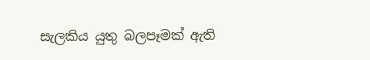සැලකිය යුතු බලපෑමක් ඇති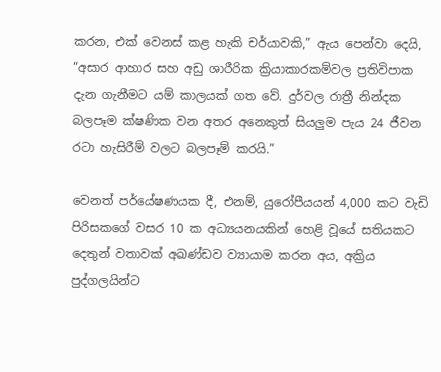කරන, එක් වෙනස් කළ හැකි චර්යාවකි,” ඇය පෙන්වා දෙයි, “අසාර ආහාර සහ අඩු ශාරීරික ක්‍රියාකාරකම්වල ප්‍රතිවිපාක දැන ගැනීමට යම් කාලයක් ගත වේ. දුර්වල රාත්‍රී නින්දක බලපෑම ක්ෂණික වන අතර අනෙකුත් සියලුම පැය 24 ජීවන රටා හැසිරීම් වලට බලපෑම් කරයි.”

වෙනත් පර්යේෂණයක දී, එනම්, යුරෝපීයයන් 4,000 කට වැඩි පිරිසකගේ වසර 10 ක අධ්‍යයනයකින් හෙළි වූයේ සතියකට දෙතුන් වතාවක් අඛණ්ඩව ව්‍යායාම කරන අය, අක්‍රිය පුද්ගලයින්ට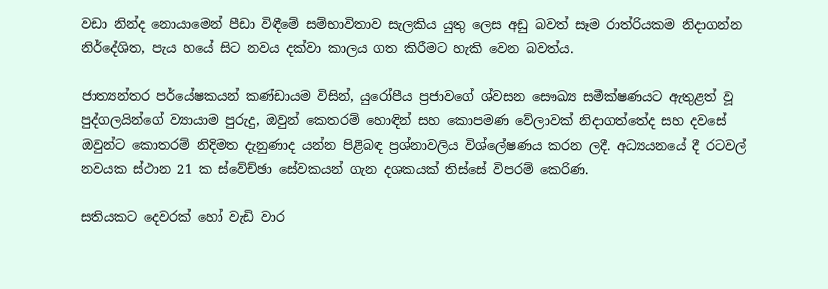වඩා නින්ද නොයාමෙන් පීඩා විඳීමේ සම්භාවිතාව සැලකිය යුතු ලෙස අඩු බවත් සෑම රාත්රියකම නිදාගන්න නිර්දේශිත, පැය හයේ සිට නවය දක්වා කාලය ගත කිරීමට හැකි වෙන බවත්ය.

ජාත්‍යන්තර පර්යේෂකයන් කණ්ඩායම විසින්, යුරෝපීය ප්‍රජාවගේ ශ්වසන සෞඛ්‍ය සමීක්ෂණයට ඇතුළත් වූ පුද්ගලයින්ගේ ව්‍යායාම පුරුදු, ඔවුන් කෙතරම් හොඳින් සහ කොපමණ වේලාවක් නිදාගත්තේද සහ දවසේ ඔවුන්ට කොතරම් නිදිමත දැනුණාද යන්න පිළිබඳ ප්‍රශ්නාවලිය විශ්ලේෂණය කරන ලදී. අධ්‍යයනයේ දී රටවල් නවයක ස්ථාන 21 ක ස්වේච්ඡා සේවකයන් ගැන දශකයක් තිස්සේ විපරම් කෙරිණ.

සතියකට දෙවරක් හෝ වැඩි වාර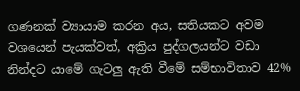ගණනක් ව්‍යායාම කරන අය, සතියකට අවම වශයෙන් පැයක්වත්, අක්‍රිය පුද්ගලයන්ට වඩා නින්දට යාමේ ගැටලු ඇති වීමේ සම්භාවිතාව 42%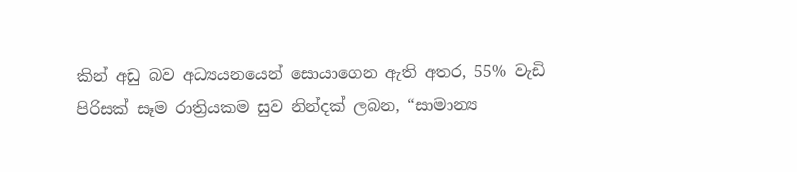කින් අඩු බව අධ්‍යයනයෙන් සොයාගෙන ඇති අතර, 55% වැඩි පිරිසක් සෑම රාත්‍රියකම සුව නින්දක් ලබන, “සාමාන්‍ය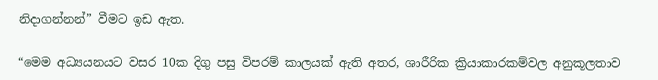නිදාගන්නන්” වීමට ඉඩ ඇත.

“මෙම අධ්‍යයනයට වසර 10ක දිගු පසු විපරම් කාලයක් ඇති අතර, ශාරීරික ක්‍රියාකාරකම්වල අනුකූලතාව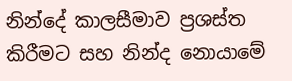නින්දේ කාලසීමාව ප්‍රශස්ත කිරීමට සහ නින්ද නොයාමේ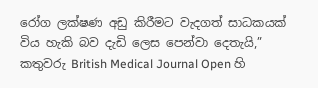රෝග ලක්ෂණ අඩු කිරීමට වැදගත් සාධකයක් විය හැකි බව දැඩි ලෙස පෙන්වා දෙතැයි,” කතුවරු British Medical Journal Open හි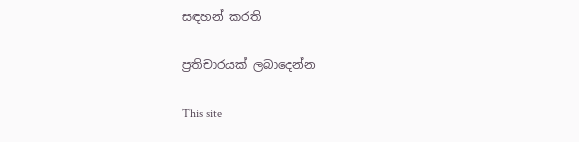සඳහන් කරති

ප්‍රතිචාරයක් ලබාදෙන්න

This site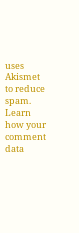uses Akismet to reduce spam. Learn how your comment data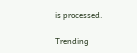is processed.

Trending